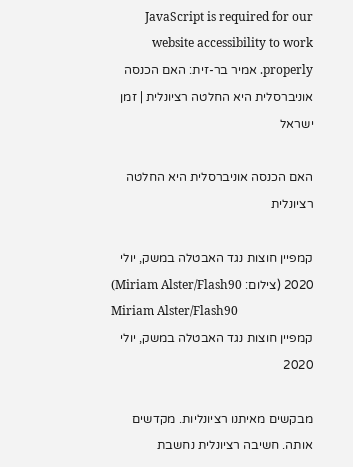JavaScript is required for our website accessibility to work properly. אמיר בר-זית: האם הכנסה אוניברסלית היא החלטה רציונלית | זמן ישראל

האם הכנסה אוניברסלית היא החלטה רציונלית

קמפיין חוצות נגד האבטלה במשק, יולי 2020 (צילום: Miriam Alster/Flash90)
Miriam Alster/Flash90
קמפיין חוצות נגד האבטלה במשק, יולי 2020

מבקשים מאיתנו רציונליות. מקדשים אותה. חשיבה רציונלית נחשבת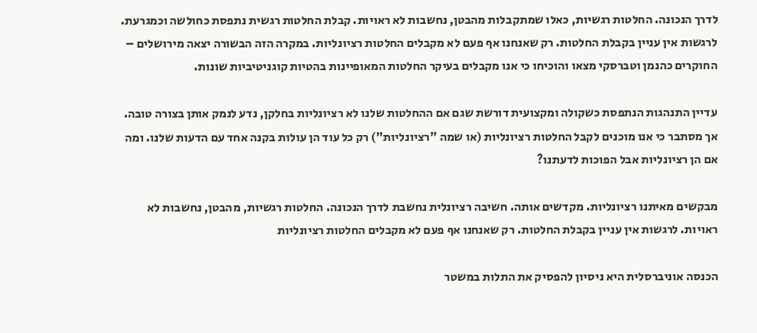לדרך הנכונה. החלטות רגשיות, כאלו שמתקבלות מהבטן, נחשבות לא ראויות. קבלת החלטות רגשית נתפסת כחולשה וכמגרעת. לרגשות אין עניין בקבלת החלטות. רק שאנחנו אף פעם לא מקבלים החלטות רציונליות. במקרה הזה הבשורה יצאה מירושלים – החוקרים כהנמן וטברסקי מצאו והוכיחו כי אנו מקבלים בעיקר החלטות המאופיינות בהטיות קוגניטיביות שונות.

עדיין התנהגות הנתפסת כשקולה ומקצועית דורשת שגם אם ההחלטות שלנו לא רציונליות בחלקן, נדע לנמק אותן בצורה טובה. אך מסתבר כי אנו מוכנים לקבל החלטות רציונליות (או שמה "רציונליות") רק כל עוד הן עולות בקנה אחד עם הדעות שלנו. ומה אם הן רציונליות אבל הפוכות לדעתנו?

מבקשים מאיתנו רציונליות. מקדשים אותה. חשיבה רציונלית נחשבת לדרך הנכונה. החלטות רגשיות, מהבטן, נחשבות לא ראויות. לרגשות אין עניין בקבלת החלטות. רק שאנחנו אף פעם לא מקבלים החלטות רציונליות

הכנסה אוניברסלית היא ניסיון להפסיק את התלות במשטר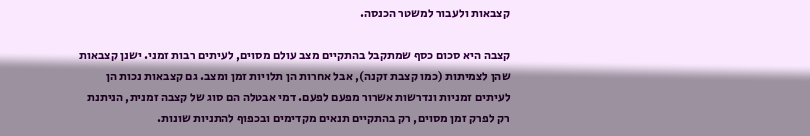קצבאות ולעבור למשטר הכנסה.

קצבה היא סכום כסף שמתקבל בהתקיים מצב עולם מסוים, לעיתים רבות זמני. ישנן קצבאות שהן לצמיתות (כמו קצבת זקנה), אבל אחרות הן תלויות זמן ומצב. גם קצבאות נכות הן לעיתים זמניות ונדרשות אשרור מפעם לפעם. דמי אבטלה הם סוג של קצבה זמנית, הניתנת רק לפרק זמן מסוים, רק בהתקיים תנאים מקדימים ובכפוף להתניות שונות.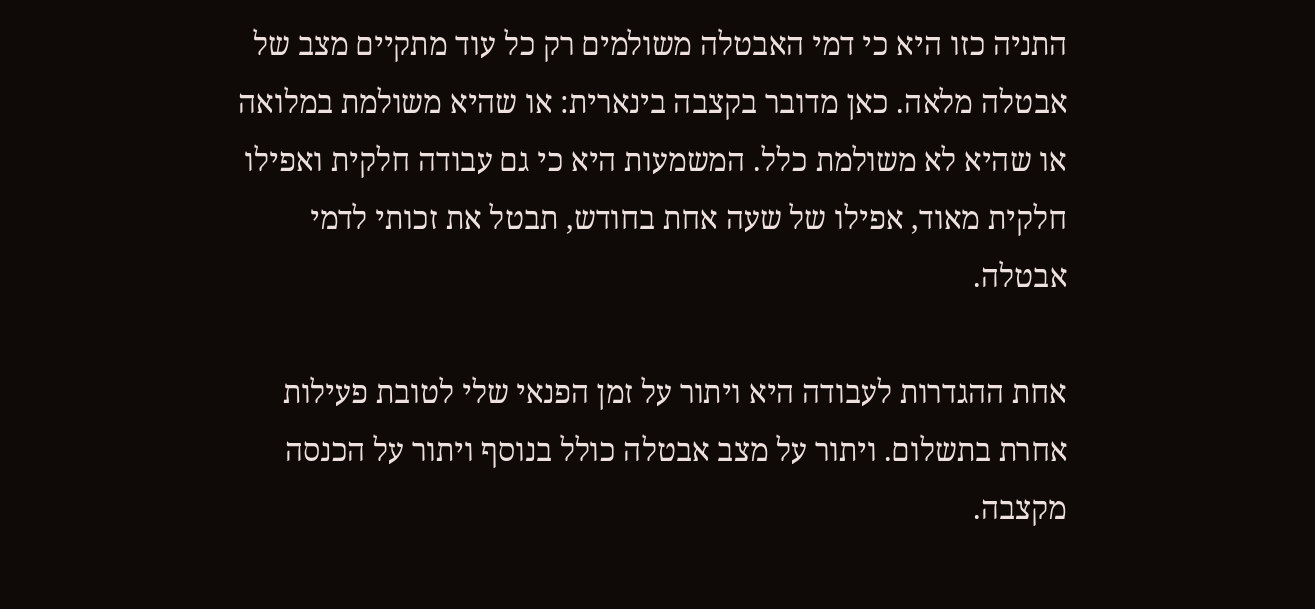התניה כזו היא כי דמי האבטלה משולמים רק כל עוד מתקיים מצב של אבטלה מלאה. כאן מדובר בקצבה בינארית: או שהיא משולמת במלואה או שהיא לא משולמת כלל. המשמעות היא כי גם עבודה חלקית ואפילו חלקית מאוד, אפילו של שעה אחת בחודש, תבטל את זכותי לדמי אבטלה.

אחת ההגדרות לעבודה היא ויתור על זמן הפנאי שלי לטובת פעילות אחרת בתשלום. ויתור על מצב אבטלה כולל בנוסף ויתור על הכנסה מקצבה.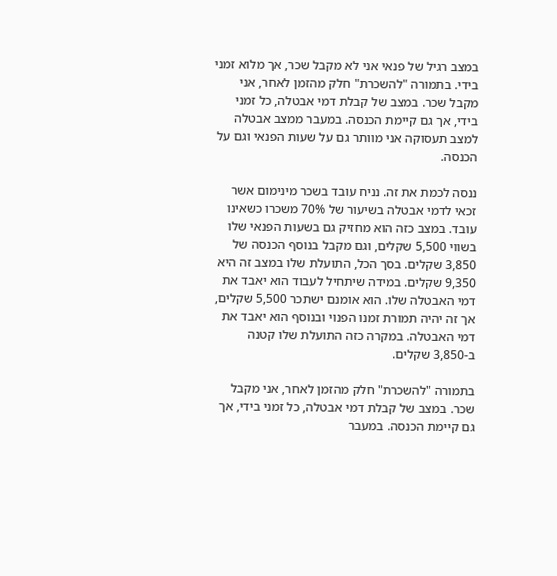במצב רגיל של פנאי אני לא מקבל שכר, אך מלוא זמני בידי. בתמורה "להשכרת" חלק מהזמן לאחר, אני מקבל שכר. במצב של קבלת דמי אבטלה, כל זמני בידי, אך גם קיימת הכנסה. במעבר ממצב אבטלה למצב תעסוקה אני מוותר גם על שעות הפנאי וגם על הכנסה.

ננסה לכמת את זה. נניח עובד בשכר מינימום אשר זכאי לדמי אבטלה בשיעור של 70% משכרו כשאינו עובד. במצב כזה הוא מחזיק גם בשעות הפנאי שלו בשווי 5,500 שקלים, וגם מקבל בנוסף הכנסה של 3,850 שקלים. בסך הכל, התועלת שלו במצב זה היא 9,350 שקלים. במידה שיתחיל לעבוד הוא יאבד את דמי האבטלה שלו. הוא אומנם ישתכר 5,500 שקלים, אך זה יהיה תמורת זמנו הפנוי ובנוסף הוא יאבד את דמי האבטלה. במקרה כזה התועלת שלו קטנה ב-3,850 שקלים.

בתמורה "להשכרת" חלק מהזמן לאחר, אני מקבל שכר. במצב של קבלת דמי אבטלה, כל זמני בידי, אך גם קיימת הכנסה. במעבר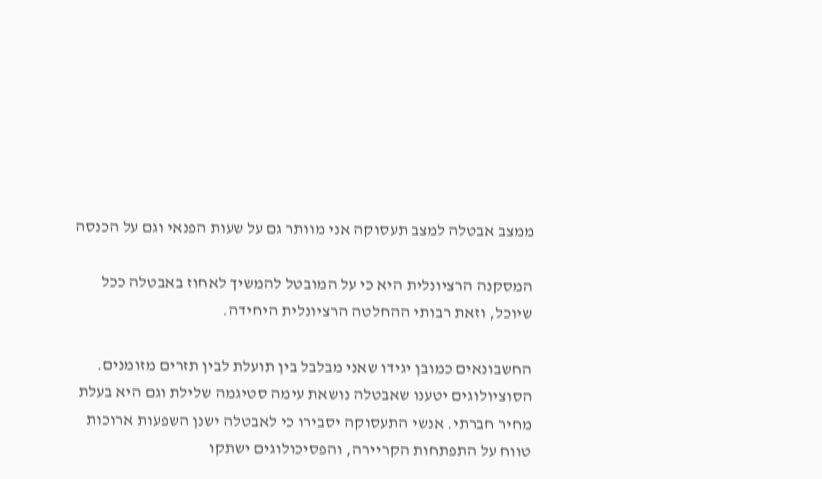ממצב אבטלה למצב תעסוקה אני מוותר גם על שעות הפנאי וגם על הכנסה

המסקנה הרציונלית היא כי על המובטל להמשיך לאחוז באבטלה ככל שיוכל, וזאת רבותי ההחלטה הרציונלית היחידה.

החשבונאים כמובן יגידו שאני מבלבל בין תועלת לבין תזרים מזומנים. הסוציולוגים יטענו שאבטלה נושאת עימה סטיגמה שלילת וגם היא בעלת מחיר חברתי. אנשי התעסוקה יסבירו כי לאבטלה ישנן השפעות ארוכות טווח על התפתחות הקריירה, והפסיכולוגים ישתקו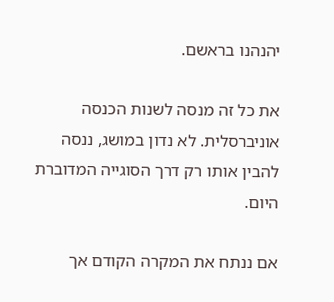יהנהנו בראשם.

את כל זה מנסה לשנות הכנסה אוניברסלית. לא נדון במושג, ננסה להבין אותו רק דרך הסוגייה המדוברת היום.

אם ננתח את המקרה הקודם אך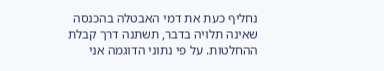נחליף כעת את דמי האבטלה בהכנסה שאינה תלויה בדבר, תשתנה דרך קבלת ההחלטות. על פי נתוני הדוגמה אני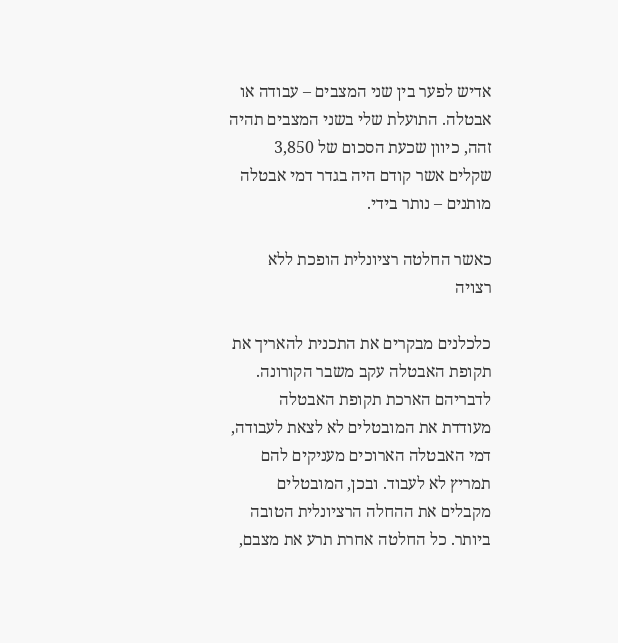אדיש לפער בין שני המצבים – עבודה או אבטלה. התועלת שלי בשני המצבים תהיה זהה, כיוון שכעת הסכום של 3,850 שקלים אשר קודם היה בגדר דמי אבטלה מותנים – נותר בידי.

כאשר החלטה רציונלית הופכת ללא רצויה

כלכלנים מבקרים את התכנית להאריך את תקופת האבטלה עקב משבר הקורונה. לדבריהם הארכת תקופת האבטלה מעודדת את המובטלים לא לצאת לעבודה, דמי האבטלה הארוכים מעניקים להם תמריץ לא לעבוד. ובכן, המובטלים מקבלים את ההחלה הרציונלית הטובה ביותר. כל החלטה אחרת תרע את מצבם,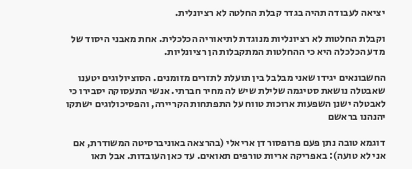יציאה לעבודה תהיה בגדר קבלת החלטה לא רציונלית.

וקבלת החלטות לא רציונליות מנוגדת לתיאוריה הכלכלית. אחת מאבני היסוד של מדע הכלכלה היא כי ההחלטות המתקבלות הן רציונליות.

החשבונאים יגידו שאני מבלבל בין תועלת לתזרים מזומנים. הסוציולוגים יטענו שאבטלה נושאת סטיגמה שלילת שיש לה מחיר חברתי. אנשי התעסוקה יסבירו כי לאבטלה ישנן השפעות ארוכות טווח על התפתחות הקריירה, והפסיכולוגים ישתקו יהנהנו בראשם

דוגמא טובה נתן פעם פרופסור דן אריאלי (בהרצאה באוניברסיטה המשודרת, אם אני לא טועה): באפריקה אריות טורפים תאואים. עד כאן העובדות. אבל תאו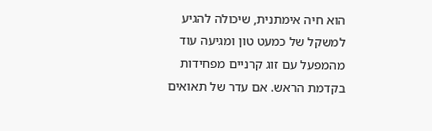הוא חיה אימתנית, שיכולה להגיע למשקל של כמעט טון ומגיעה עוד מהמפעל עם זוג קרניים מפחידות בקדמת הראש. אם עדר של תאואים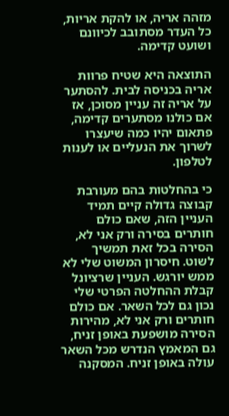מזהה אריה, או להקת אריות, כל העדר מסתובב לכיוונם ושועט קדימה.

התוצאה היא שטיח פרוות אריה בכניסה לבית. להסתער על אריה זה עניין מסוכן, אז אם כולנו מסתערים קדימה, פתאום יהיו כמה שיעצרו לשרוך את הנעליים או לענות לטלפון.

כי בהחלטות בהם מעורבת קבוצה גדולה קיים תמיד העניין הזה, שאם כולם חותרים בסירה ורק אני לא, הסירה בכל זאת תמשיך לשוט. חיסרון המשוט שלי לא ממש יורגש. העניין שרציונל קבלת ההחלטה הפרטי שלי נכון גם לכל השאר. אם כולם חותרים ורק אני לא, מהירות הסירה מושפעת באופן זניח, גם המאמץ הנדרש מכל השאר עולה באופן זניח. המסקנה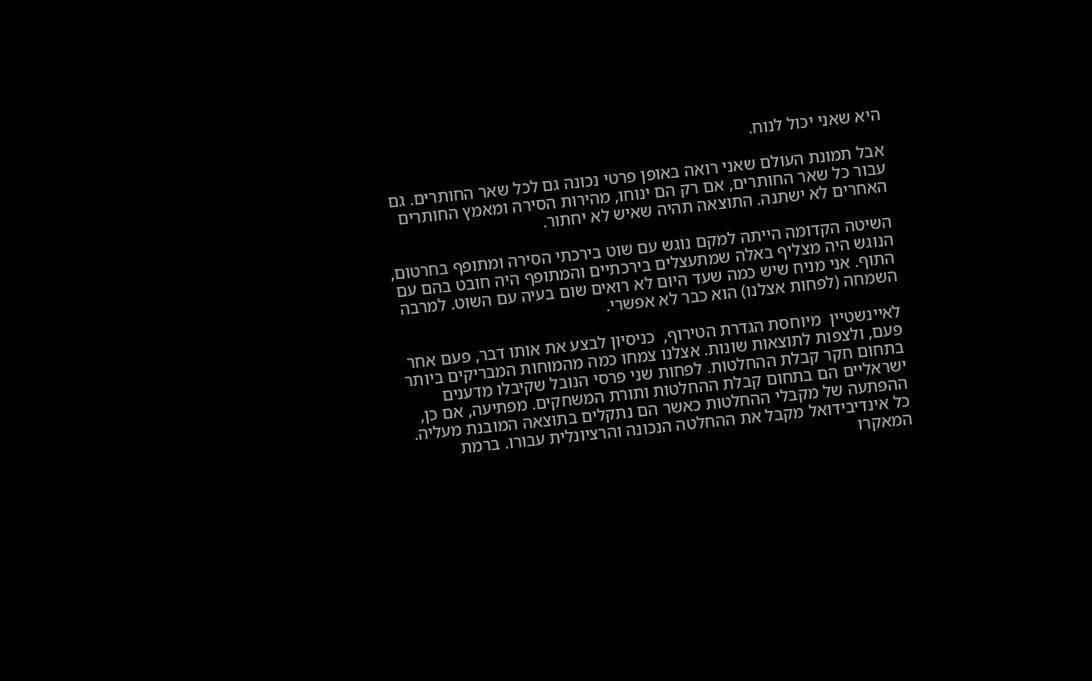היא שאני יכול לנוח.

אבל תמונת העולם שאני רואה באופן פרטי נכונה גם לכל שאר החותרים. גם עבור כל שאר החותרים, אם רק הם ינוחו, מהירות הסירה ומאמץ החותרים האחרים לא ישתנה. התוצאה תהיה שאיש לא יחתור.

השיטה הקדומה הייתה למקם נוגש עם שוט בירכתי הסירה ומתופף בחרטום, הנוגש היה מצליף באלה שמתעצלים בירכתיים והמתופף היה חובט בהם עם התוף. אני מניח שיש כמה שעד היום לא רואים שום בעיה עם השוט. למרבה השמחה (לפחות אצלנו) הוא כבר לא אפשרי.

לאיינשטיין  מיוחסת הגדרת הטירוף,  כניסיון לבצע את אותו דבר, פעם אחר פעם, ולצפות לתוצאות שונות. אצלנו צמחו כמה מהמוחות המבריקים ביותר בתחום חקר קבלת ההחלטות. לפחות שני פרסי הנובל שקיבלו מדענים ישראליים הם בתחום קבלת ההחלטות ותורת המשחקים. מפתיעה, אם כן, ההפתעה של מקבלי ההחלטות כאשר הם נתקלים בתוצאה המובנת מעליה. כל אינדיבידואל מקבל את ההחלטה הנכונה והרציונלית עבורו. ברמת המאקרו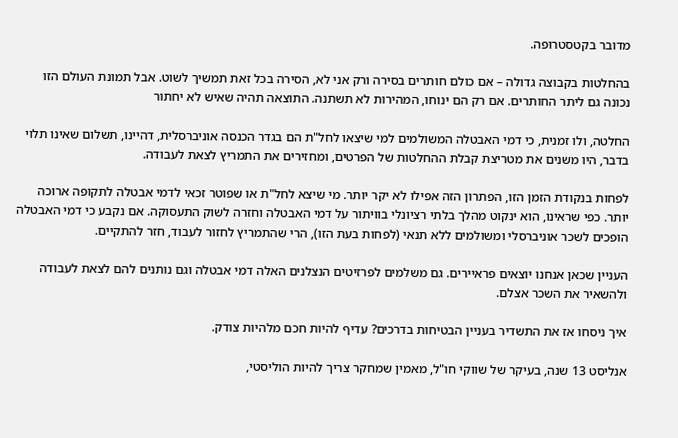מדובר בקטסטרופה.

בהחלטות בקבוצה גדולה – אם כולם חותרים בסירה ורק אני לא, הסירה בכל זאת תמשיך לשוט. אבל תמונת העולם הזו נכונה גם ליתר החותרים. אם רק הם ינוחו, המהירות לא תשתנה. התוצאה תהיה שאיש לא יחתור

החלטה, ולו זמנית, כי דמי האבטלה המשולמים למי שיצאו לחל"ת הם בגדר הכנסה אוניברסלית, דהיינו, תשלום שאינו תלוי בדבר, היו משנים את מטריצת קבלת ההחלטות של הפרטים, ומחזירים את התמריץ לצאת לעבודה.

לפחות בנקודת הזמן הזו, הפתרון הזה אפילו לא יקר יותר. מי שיצא לחל"ת או שפוטר זכאי לדמי אבטלה לתקופה ארוכה יותר. כפי שראינו, הוא ינקוט מהלך בלתי רציונלי בוויתור על דמי האבטלה וחזרה לשוק התעסוקה. אם נקבע כי דמי האבטלה הופכים לשכר אוניברסלי ומשולמים ללא תנאי (לפחות בעת הזו), הרי שהתמריץ לחזור לעבוד, חזר להתקיים.

העניין שכאן אנחנו יוצאים פראיירים. גם משלמים לפרזיטים הנצלנים האלה דמי אבטלה וגם נותנים להם לצאת לעבודה ולהשאיר את השכר אצלם.

איך ניסחו אז את התשדיר בעניין הבטיחות בדרכים? עדיף להיות חכם מלהיות צודק.

אנליסט 13 שנה, בעיקר של שווקי חו"ל, מאמין שמחקר צריך להיות הוליסטי,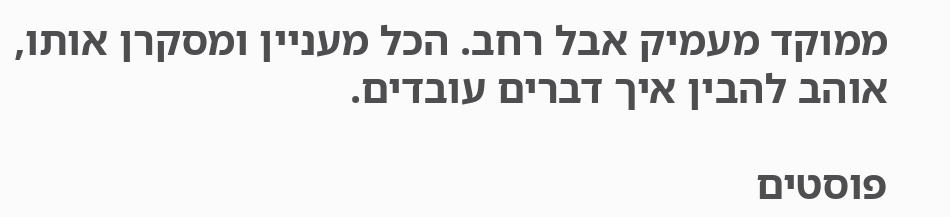ממוקד מעמיק אבל רחב. הכל מעניין ומסקרן אותו, אוהב להבין איך דברים עובדים.

פוסטים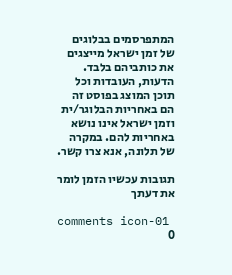המתפרסמים בבלוגים של זמן ישראל מייצגים את כותביהם בלבד. הדעות, העובדות וכל תוכן המוצג בפוסט זה הם באחריות הבלוגר/ית וזמן ישראל אינו נושא באחריות להם. במקרה של תלונה, אנא צרו קשר.

תגובות עכשיו הזמן לומר את דעתך

comments icon-01
0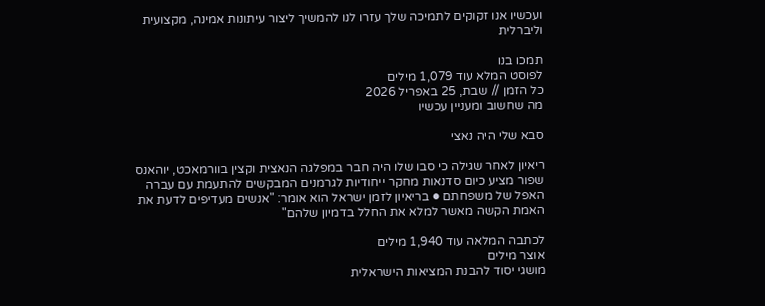ועכשיו אנו זקוקים לתמיכה שלך עזרו לנו להמשיך ליצור עיתונות אמינה, מקצועית וליברלית

תמכו בנו
לפוסט המלא עוד 1,079 מילים
כל הזמן // שבת, 25 באפריל 2026
מה שחשוב ומעניין עכשיו

סבא שלי היה נאצי

ריאיון לאחר שגילה כי סבו שלו היה חבר במפלגה הנאצית וקצין בוורמאכט, יוהאנס שפור מציע כיום סדנאות מחקר ייחודיות לגרמנים המבקשים להתעמת עם עברה האפל של משפחתם ● בריאיון לזמן ישראל הוא אומר: "אנשים מעדיפים לדעת את האמת הקשה מאשר למלא את החלל בדמיון שלהם"

לכתבה המלאה עוד 1,940 מילים
אוצר מילים
מושגי יסוד להבנת המציאות הישראלית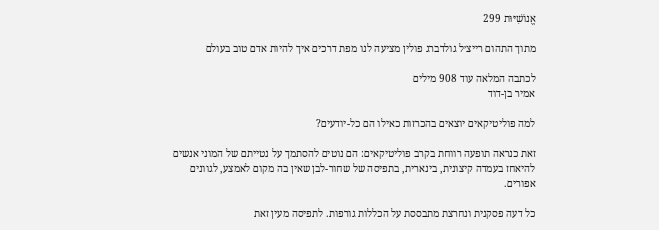אֱנוֹשִׁיּוּת 299

מתוך התהום רייצ׳ל גולדברג פולין מציעה לנו מפת דרכים איך להיות אדם טוב בעולם

לכתבה המלאה עוד 908 מילים
אמיר בן-דוד

למה פוליטיקאים יוצאים בהכרזות כאילו הם כל-יודעים?

זאת כנראה תופעה רווחת בקרב פוליטיקאים: הם נוטים להסתמך על נטייתם של המוני אנשים להיאחז בעמדה קיצונית, בינארית, בתפיסה של שחור-לבן שאין בה מקום לאמצע, לגוונים אפורים.

כל דעה פסקנית ונחרצת מתבססת על הכללות גורפות. לתפיסה מעין זאת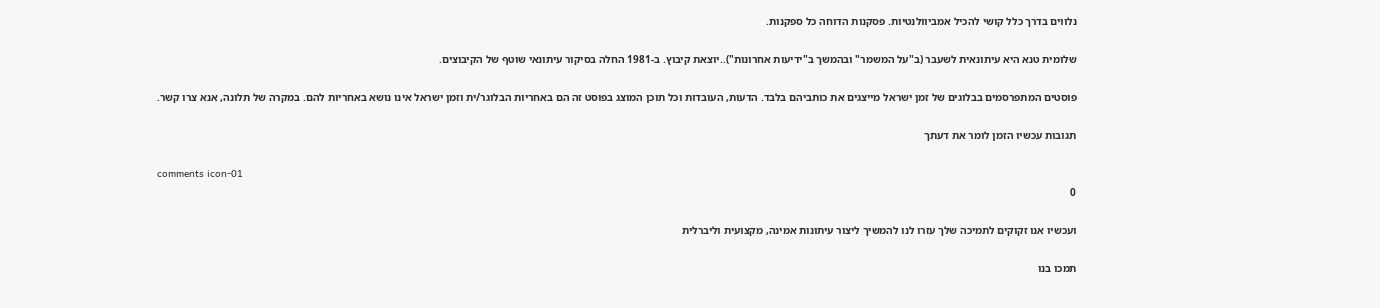נלווים בדרך כלל קושי להכיל אמביוולנטיות. פסקנות הדוחה כל ספקנות.

שלומית טנא היא עיתונאית לשעבר (ב"על המשמר" ובהמשך ב"ידיעות אחרונות")..יוצאת קיבוץ. ב-1981 החלה בסיקור עיתונאי שוטף של הקיבוצים.

פוסטים המתפרסמים בבלוגים של זמן ישראל מייצגים את כותביהם בלבד. הדעות, העובדות וכל תוכן המוצג בפוסט זה הם באחריות הבלוגר/ית וזמן ישראל אינו נושא באחריות להם. במקרה של תלונה, אנא צרו קשר.

תגובות עכשיו הזמן לומר את דעתך

comments icon-01
0

ועכשיו אנו זקוקים לתמיכה שלך עזרו לנו להמשיך ליצור עיתונות אמינה, מקצועית וליברלית

תמכו בנו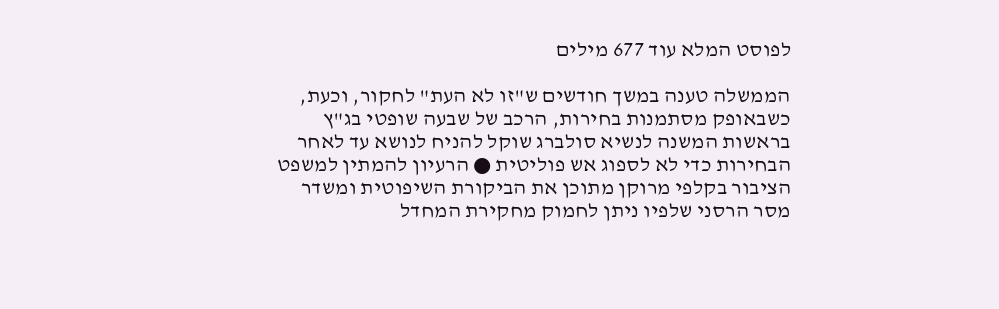לפוסט המלא עוד 677 מילים

הממשלה טענה במשך חודשים ש"זו לא העת" לחקור, וכעת, כשבאופק מסתמנות בחירות, הרכב של שבעה שופטי בג"ץ בראשות המשנה לנשיא סולברג שוקל להניח לנושא עד לאחר הבחירות כדי לא לספוג אש פוליטית ● הרעיון להמתין למשפט הציבור בקלפי מרוקן מתוכן את הביקורת השיפוטית ומשדר מסר הרסני שלפיו ניתן לחמוק מחקירת המחדל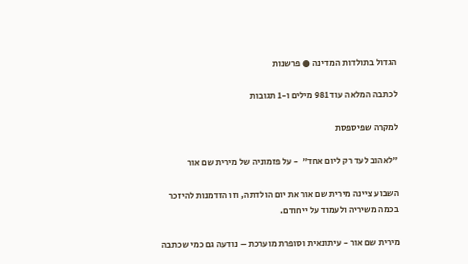הגדול בתולדות המדינה ● פרשנות

לכתבה המלאה עוד 981 מילים ו-1 תגובות

למקרה שפיספסת

"לאהוב לעד רק ליום אחד"  - על פזמוניה של מירית שם אור

השבוע ציינה מירית שם אור את יום הולדתה, וזו הזדמנות להיזכר בכמה משיריה ולעמוד על ייחודם.

מירית שם אור - עיתונאית וסופרת מוערכת – נודעה גם כמי שכתבה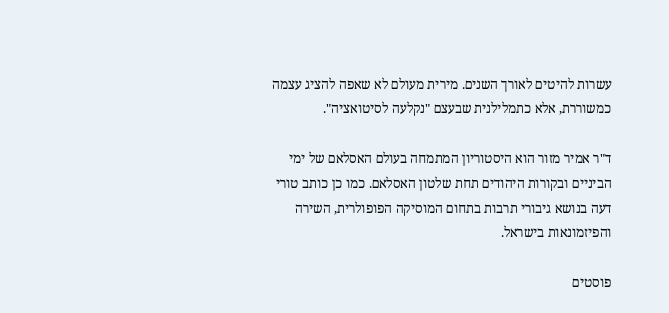עשרות להיטים לאורך השנים. מירית מעולם לא שאפה להציג עצמה כמשוררת, אלא כתמלילנית שבעצם "נקלעה לסיטואציה".

ד"ר אמיר מזור הוא היסטוריון המתמחה בעולם האסלאם של ימי הביניים ובקורות היהודים תחת שלטון האסלאם. כמו כן כותב טורי דעה בנושא גיבורי תרבות בתחום המוסיקה הפופולרית, השירה והפיזמונאות בישראל.

פוסטים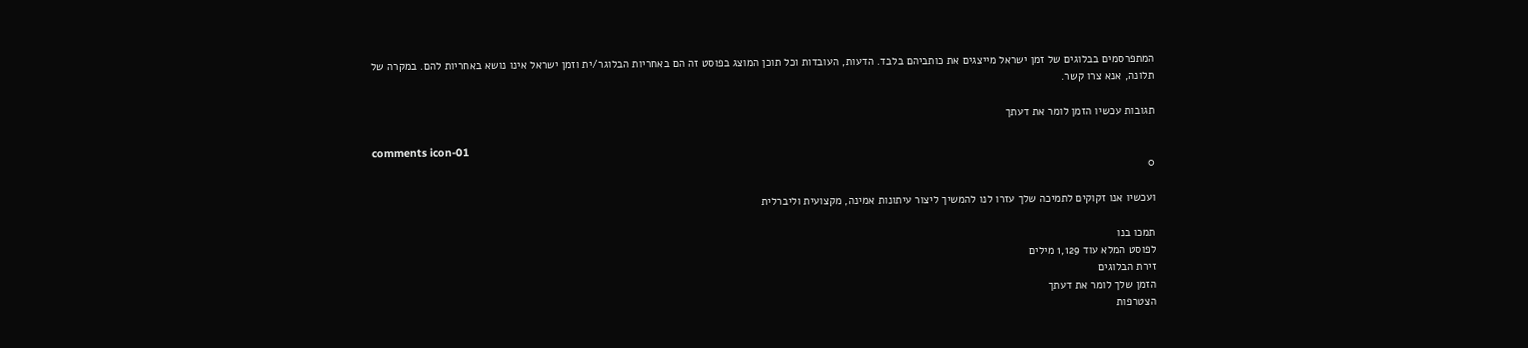המתפרסמים בבלוגים של זמן ישראל מייצגים את כותביהם בלבד. הדעות, העובדות וכל תוכן המוצג בפוסט זה הם באחריות הבלוגר/ית וזמן ישראל אינו נושא באחריות להם. במקרה של תלונה, אנא צרו קשר.

תגובות עכשיו הזמן לומר את דעתך

comments icon-01
0

ועכשיו אנו זקוקים לתמיכה שלך עזרו לנו להמשיך ליצור עיתונות אמינה, מקצועית וליברלית

תמכו בנו
לפוסט המלא עוד 1,129 מילים
זירת הבלוגים
הזמן שלך לומר את דעתך
הצטרפות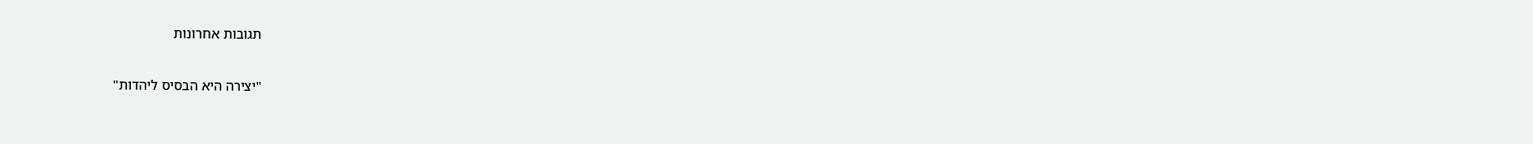תגובות אחרונות

"יצירה היא הבסיס ליהדות"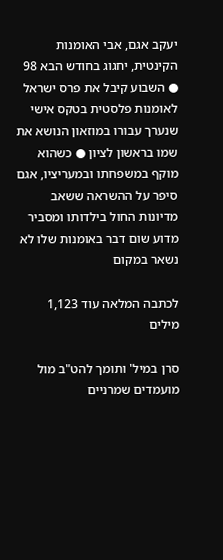יעקב אגם, אבי האומנות הקינטית, יחגוג בחודש הבא 98 ● השבוע קיבל את פרס ישראל לאומנות פלסטית בטקס אישי שנערך עבורו במוזאון הנושא את שמו בראשון לציון ● כשהוא מוקף במשפחתו ובמעריציו, אגם סיפר על ההשראה ששאב מדיונות החול בילדותו ומסביר מדוע שום דבר באומנות שלו לא נשאר במקום

לכתבה המלאה עוד 1,123 מילים

סרן במיל' ותומך להט"ב מול מועמדים שמרניים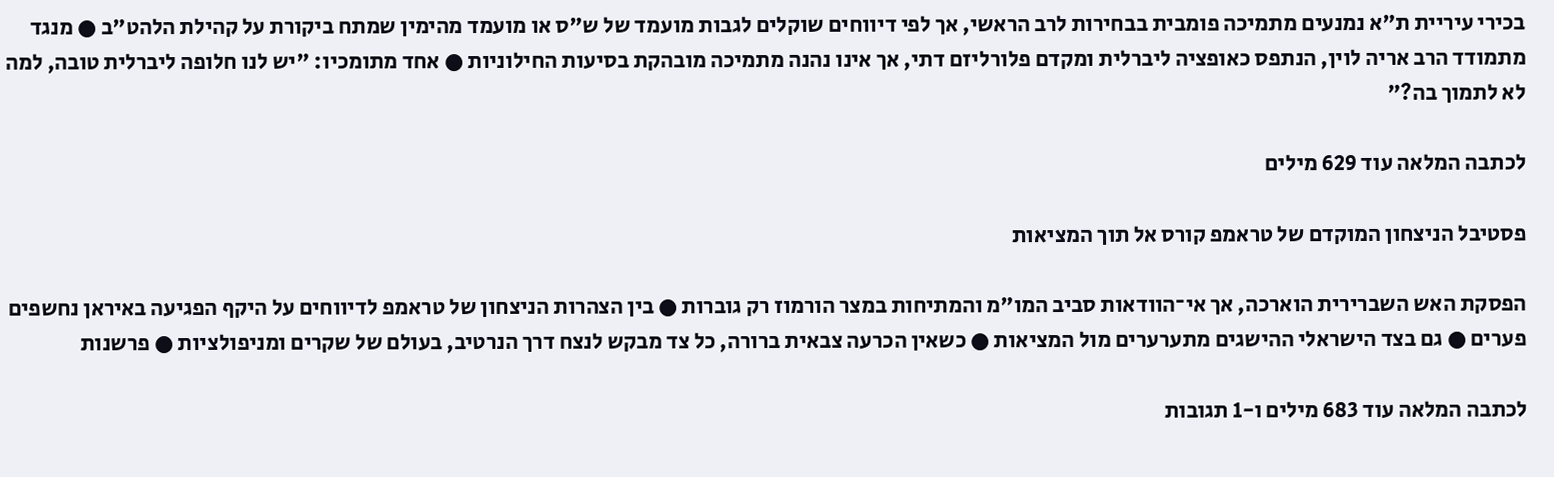בכירי עיריית ת"א נמנעים מתמיכה פומבית בבחירות לרב הראשי, אך לפי דיווחים שוקלים לגבות מועמד של ש"ס או מועמד מהימין שמתח ביקורת על קהילת הלהט"ב ● מנגד מתמודד הרב אריה לוין, הנתפס כאופציה ליברלית ומקדם פלורליזם דתי, אך אינו נהנה מתמיכה מובהקת בסיעות החילוניות ● אחד מתומכיו: "יש לנו חלופה ליברלית טובה, למה לא לתמוך בה?"

לכתבה המלאה עוד 629 מילים

פסטיבל הניצחון המוקדם של טראמפ קורס אל תוך המציאות

הפסקת האש השברירית הוארכה, אך אי־הוודאות סביב המו"מ והמתיחות במצר הורמוז רק גוברות ● בין הצהרות הניצחון של טראמפ לדיווחים על היקף הפגיעה באיראן נחשפים פערים ● גם בצד הישראלי ההישגים מתערערים מול המציאות ● כשאין הכרעה צבאית ברורה, כל צד מבקש לנצח דרך הנרטיב, בעולם של שקרים ומניפולציות ● פרשנות

לכתבה המלאה עוד 683 מילים ו-1 תגובות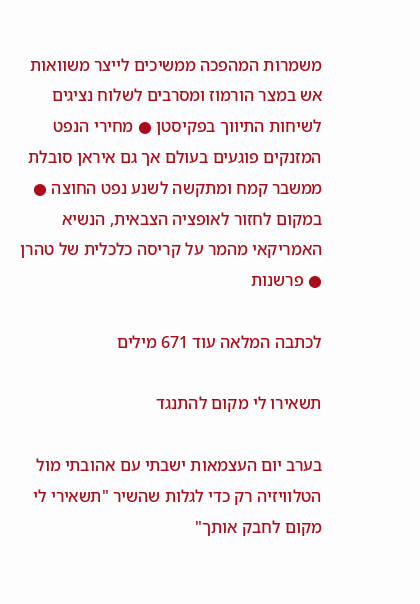משמרות המהפכה ממשיכים לייצר משוואות אש במצר הורמוז ומסרבים לשלוח נציגים לשיחות התיווך בפקיסטן ● מחירי הנפט המזנקים פוגעים בעולם אך גם איראן סובלת ממשבר קמח ומתקשה לשנע נפט החוצה ● במקום לחזור לאופציה הצבאית, הנשיא האמריקאי מהמר על קריסה כלכלית של טהרן ● פרשנות

לכתבה המלאה עוד 671 מילים

תשאירו לי מקום להתנגד

בערב יום העצמאות ישבתי עם אהובתי מול הטלוויזיה רק כדי לגלות שהשיר "תשאירי לי מקום לחבק אותך"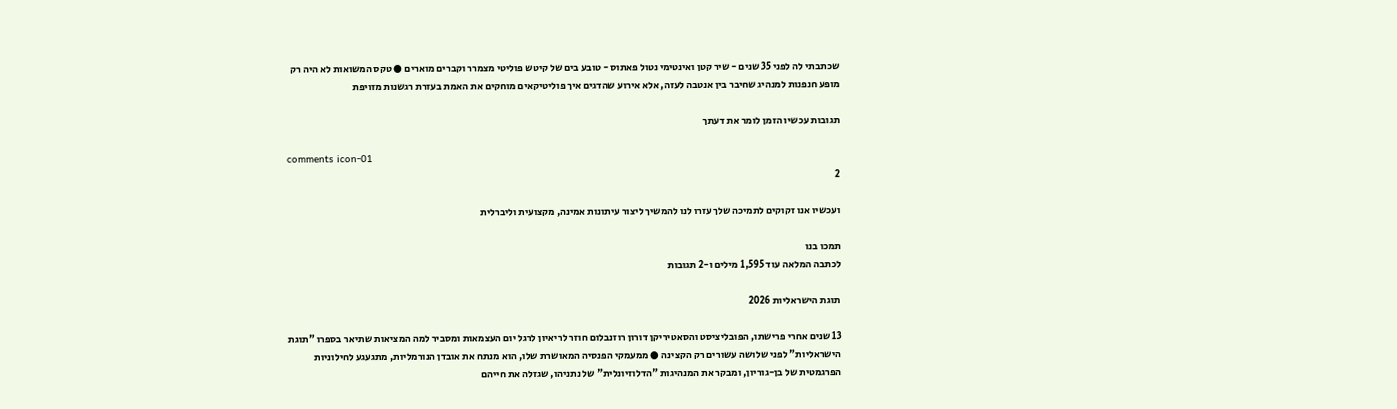שכתבתי לה לפני 35 שנים - שיר קטן ואינטימי נטול פאתוס - טובע בים של קיטש פוליטי מצמרר וקברים מוארים ● טקס המשואות לא היה רק מופע חנפנות למנהיג שחיבר בין אנטבה לעזה, אלא אירוע שהדגים איך פוליטיקאים מוחקים את האמת בעזרת רגשנות מזויפת

תגובות עכשיו הזמן לומר את דעתך

comments icon-01
2

ועכשיו אנו זקוקים לתמיכה שלך עזרו לנו להמשיך ליצור עיתונות אמינה, מקצועית וליברלית

תמכו בנו
לכתבה המלאה עוד 1,595 מילים ו-2 תגובות

תוגת הישראליות 2026

13 שנים אחרי פרישתו, הפובליציסט והסאטיריקן דורון רוזנבלום חוזר לריאיון לרגל יום העצמאות ומסביר למה המציאות שתיאר בספרו "תוגת הישראליות" לפני שלושה עשורים רק הקצינה ● ממעמקי הפנסיה המאושרת שלו, הוא מנתח את אובדן הנורמליות, מתגעגע לחילוניות הפרגמטית של בן-גוריון, ומבקר את המנהיגות "הדלוזיונלית" של נתניהו, שגזלה את חייהם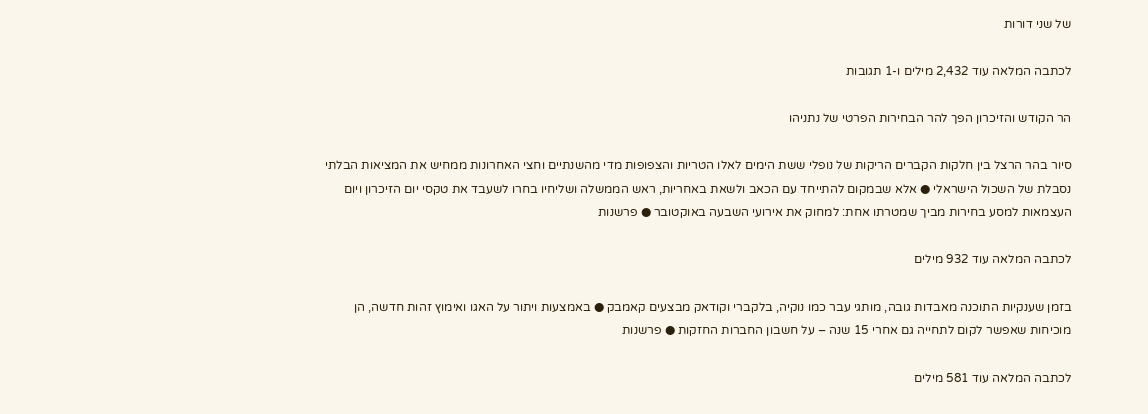של שני דורות

לכתבה המלאה עוד 2,432 מילים ו-1 תגובות

הר הקודש והזיכרון הפך להר הבחירות הפרטי של נתניהו

סיור בהר הרצל בין חלקות הקברים הריקות של נופלי ששת הימים לאלו הטריות והצפופות מדי מהשנתיים וחצי האחרונות ממחיש את המציאות הבלתי נסבלת של השכול הישראלי ● אלא שבמקום להתייחד עם הכאב ולשאת באחריות, ראש הממשלה ושליחיו בחרו לשעבד את טקסי יום הזיכרון ויום העצמאות למסע בחירות מביך שמטרתו אחת: למחוק את אירועי השבעה באוקטובר ● פרשנות

לכתבה המלאה עוד 932 מילים

בזמן שענקיות התוכנה מאבדות גובה, מותגי עבר כמו נוקיה, בלקברי וקודאק מבצעים קאמבק ● באמצעות ויתור על האגו ואימוץ זהות חדשה, הן מוכיחות שאפשר לקום לתחייה גם אחרי 15 שנה – על חשבון החברות החזקות ● פרשנות

לכתבה המלאה עוד 581 מילים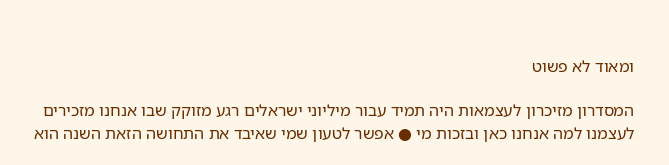ומאוד לא פשוט

המסדרון מזיכרון לעצמאות היה תמיד עבור מיליוני ישראלים רגע מזוקק שבו אנחנו מזכירים לעצמנו למה אנחנו כאן ובזכות מי ● אפשר לטעון שמי שאיבד את התחושה הזאת השנה הוא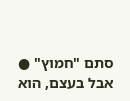סתם "חמוץ" ● אבל בעצם, הוא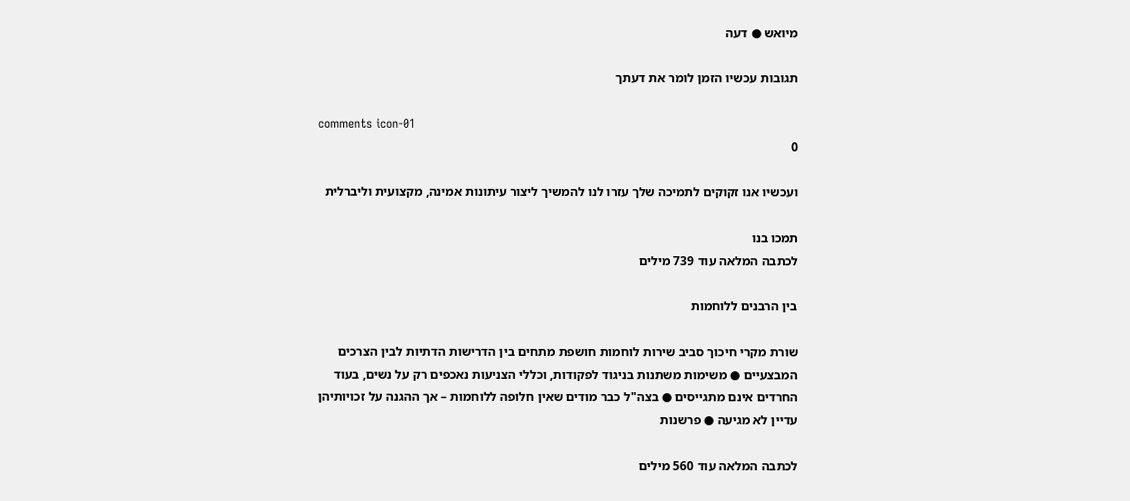מיואש ● דעה

תגובות עכשיו הזמן לומר את דעתך

comments icon-01
0

ועכשיו אנו זקוקים לתמיכה שלך עזרו לנו להמשיך ליצור עיתונות אמינה, מקצועית וליברלית

תמכו בנו
לכתבה המלאה עוד 739 מילים

בין הרבנים ללוחמות

שורת מקרי חיכוך סביב שירות לוחמות חושפת מתחים בין הדרישות הדתיות לבין הצרכים המבצעיים ● משימות משתנות בניגוד לפקודות, וכללי הצניעות נאכפים רק על נשים, בעוד החרדים אינם מתגייסים ● בצה"ל כבר מודים שאין חלופה ללוחמות – אך ההגנה על זכויותיהן עדיין לא מגיעה ● פרשנות

לכתבה המלאה עוד 560 מילים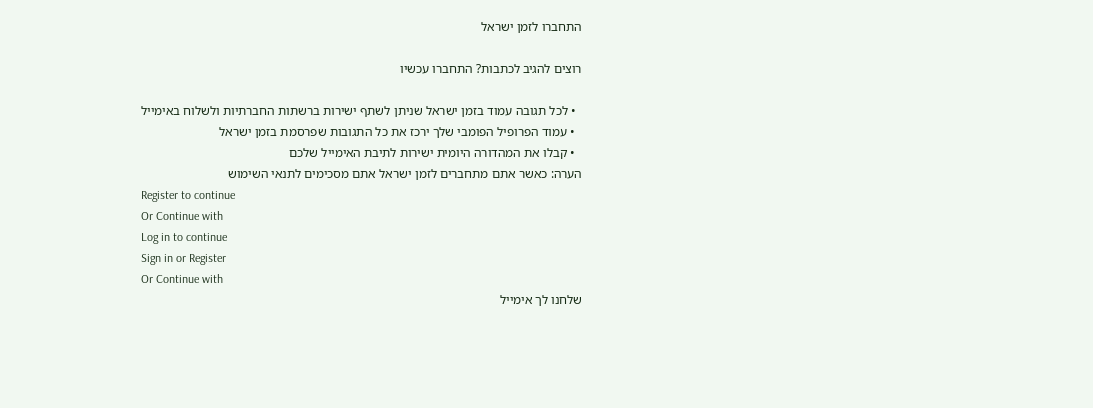התחברו לזמן ישראל

רוצים להגיב לכתבות? התחברו עכשיו

  • לכל תגובה עמוד בזמן ישראל שניתן לשתף ישירות ברשתות החברתיות ולשלוח באימייל
  • עמוד הפרופיל הפומבי שלך ירכז את כל התגובות שפרסמת בזמן ישראל
  • קבלו את המהדורה היומית ישירות לתיבת האימייל שלכם
הערה: כאשר אתם מתחברים לזמן ישראל אתם מסכימים לתנאי השימוש
Register to continue
Or Continue with
Log in to continue
Sign in or Register
Or Continue with
שלחנו לך אימייל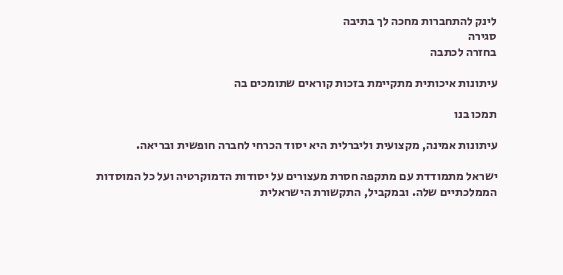לינק להתחברות מחכה לך בתיבה
סגירה
בחזרה לכתבה

עיתונות איכותית מתקיימת בזכות קוראים שתומכים בה

תמכו בנו

עיתונות אמינה, מקצועית וליברלית היא יסוד הכרחי לחברה חופשית ובריאה.

ישראל מתמודדת עם מתקפה חסרת מעצורים על יסודות הדמוקרטיה ועל כל המוסדות הממלכתיים שלה. ובמקביל, התקשורת הישראלית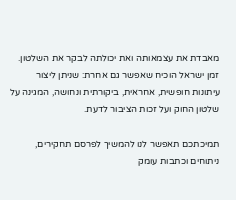מאבדת את עצמאותה ואת יכולתה לבקר את השלטון. זמן ישראל הוכיח שאפשר גם אחרת: שניתן ליצור עיתונות חופשית, אחראית, ביקורתית ונחושה, המגינה על שלטון החוק ועל זכות הציבור לדעת.

תמיכתכם תאפשר לנו להמשיך לפרסם תחקירים, ניתוחים וכתבות עומק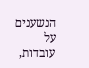הנשענים על עובדות,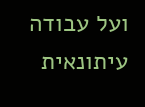ועל עבודה עיתונאית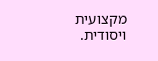מקצועית ויסודית.